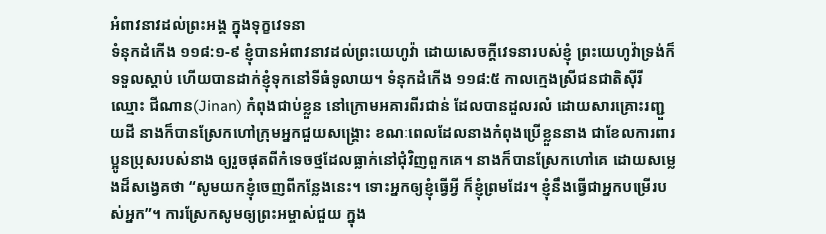អំពាវនាវដល់ព្រះអង្គ ក្នុងទុក្ខវេទនា
ទំនុកដំកើង ១១៨:១-៩ ខ្ញុំបានអំពាវនាវដល់ព្រះយេហូវ៉ា ដោយសេចក្តីវេទនារបស់ខ្ញុំ ព្រះយេហូវ៉ាទ្រង់ក៏ទទួលស្តាប់ ហើយបានដាក់ខ្ញុំទុកនៅទីធំទូលាយ។ ទំនុកដំកើង ១១៨:៥ កាលក្មេងស្រីជនជាតិស៊ីរី ឈ្មោះ ជីណាន(Jinan) កំពុងជាប់ខ្លួន នៅក្រោមអគារពីរជាន់ ដែលបានដួលរលំ ដោយសារគ្រោះរញ្ជួយដី នាងក៏បានស្រែកហៅក្រុមអ្នកជួយសង្គ្រោះ ខណៈពេលដែលនាងកំពុងប្រើខ្លួននាង ជាខែលការពារប្អូនប្រុសរបស់នាង ឲ្យរួចផុតពីកំទេចថ្មដែលធ្លាក់នៅជុំវិញពួកគេ។ នាងក៏បានស្រែកហៅគេ ដោយសម្លេងដ៏សង្វេគថា “សូមយកខ្ញុំចេញពីកន្លែងនេះ។ ទោះអ្នកឲ្យខ្ញុំធ្វើអ្វី ក៏ខ្ញុំព្រមដែរ។ ខ្ញុំនឹងធ្វើជាអ្នកបម្រើរបស់អ្នក”។ ការស្រែកសូមឲ្យព្រះអម្ចាស់ជួយ ក្នុង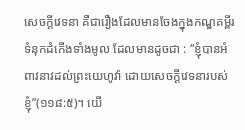សេចក្តីវេទនា គឺជារឿងដែលមានចែងក្នុងកណ្ឌគម្ពីរទំនុកដំកើងទាំងមូល ដែលមានដូចជា : “ខ្ញុំបានអំពាវនាវដល់ព្រះយេហូវ៉ា ដោយសេចក្តីវេទនារបស់ខ្ញុំ”(១១៨:៥)។ យើ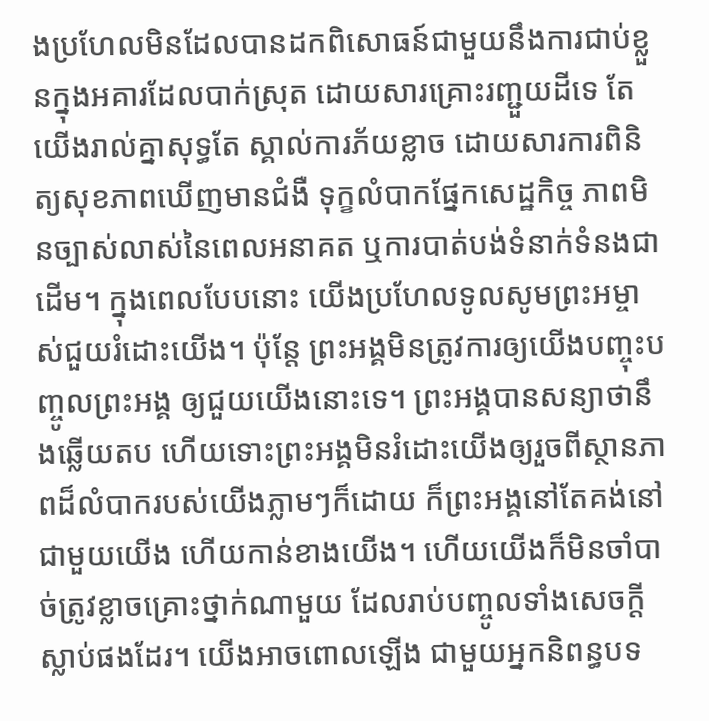ងប្រហែលមិនដែលបានដកពិសោធន៍ជាមួយនឹងការជាប់ខ្លួនក្នុងអគារដែលបាក់ស្រុត ដោយសារគ្រោះរញ្ជួយដីទេ តែយើងរាល់គ្នាសុទ្ធតែ ស្គាល់ការភ័យខ្លាច ដោយសារការពិនិត្យសុខភាពឃើញមានជំងឺ ទុក្ខលំបាកផ្នែកសេដ្ឋកិច្ច ភាពមិនច្បាស់លាស់នៃពេលអនាគត ឬការបាត់បង់ទំនាក់ទំនងជាដើម។ ក្នុងពេលបែបនោះ យើងប្រហែលទូលសូមព្រះអម្ចាស់ជួយរំដោះយើង។ ប៉ុន្តែ ព្រះអង្គមិនត្រូវការឲ្យយើងបញ្ចុះបញ្ចូលព្រះអង្គ ឲ្យជួយយើងនោះទេ។ ព្រះអង្គបានសន្យាថានឹងឆ្លើយតប ហើយទោះព្រះអង្គមិនរំដោះយើងឲ្យរួចពីស្ថានភាពដ៏លំបាករបស់យើងភ្លាមៗក៏ដោយ ក៏ព្រះអង្គនៅតែគង់នៅជាមួយយើង ហើយកាន់ខាងយើង។ ហើយយើងក៏មិនចាំបាច់ត្រូវខ្លាចគ្រោះថ្នាក់ណាមួយ ដែលរាប់បញ្ចូលទាំងសេចក្តីស្លាប់ផងដែរ។ យើងអាចពោលឡើង ជាមួយអ្នកនិពន្ធបទ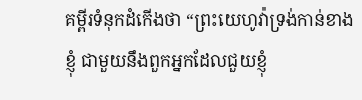គម្ពីរទំនុកដំកើងថា “ព្រះយេហូវ៉ាទ្រង់កាន់ខាងខ្ញុំ ជាមួយនឹងពួកអ្នកដែលជួយខ្ញុំ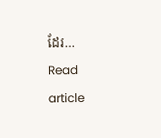ដែរ…
Read article